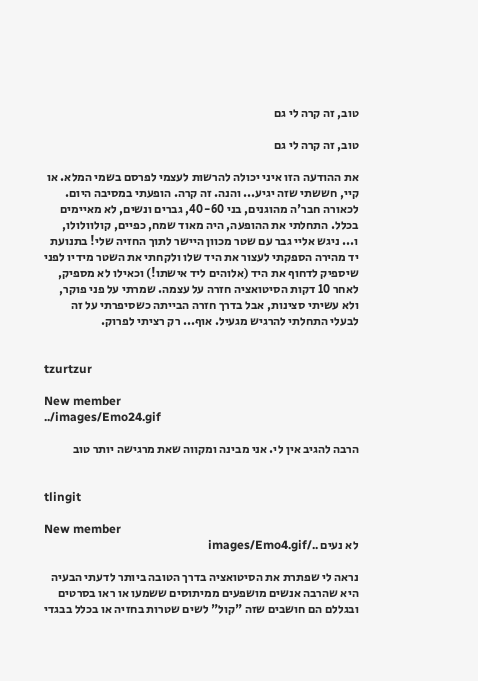טוב, זה קרה לי גם

טוב, זה קרה לי גם

את ההודעה הזו איני יכולה להרשות לעצמי לפרסם בשמי המלא. או קיי, חששתי שזה יגיע... והנה. זה קרה. הופעתי במסיבה היום. לכאורה חבר'ה מהוגנים, בני 40-60, גברים ונשים, לא מאיימים בכלל. התחלתי את ההופעה, היה מאוד שמח, כפיים, קולוולולו, ו... ניגש אליי גבר עם שטר מכוון היישר לתוך החזיה שלי! בתנועת יד מהירה הספקתי לעצור את היד שלו ולקחתי את השטר מידיו לפני שיספיק לדחוף את היד (אלוהים ליד אישתו!) וכאילו לא מספיק, לאחר 10 דקות הסיטואציה חזרה על עצמה. שמרתי על פני פוקר, ולא עשיתי סצינות, אבל בדרך חזרה הבייתה כשסיפרתי על זה לבעלי התחלתי להרגיש מגעיל. אוף... רק רציתי לפרוק.


tzurtzur

New member
../images/Emo24.gif

הרבה להגיב אין לי. אני מבינה ומקווה שאת מרגישה יותר טוב


tlingit

New member
לא נעים ../images/Emo4.gif

נראה לי שפתרת את הסיטואציה בדרך הטובה ביותר לדעתי הבעיה היא שהרבה אנשים מושפעים ממיתוסים ששמעו או ראו בסרטים ובגללם הם חושבים שזה "קול" לשים שטרות בחזיה או בכלל בבגדי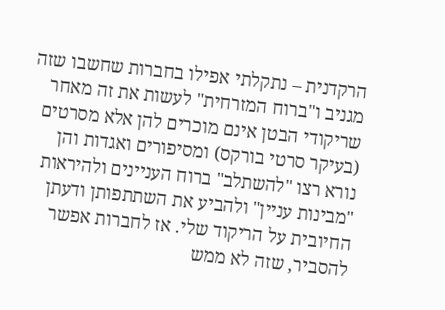הרקדנית – נתקלתי אפילו בחברות שחשבו שזה מגניב ו"ברוח המזרחית" לעשות את זה מאחר שריקודי הבטן אינם מוכרים להן אלא מסרטים (בעיקר סרטי בורקס) ומסיפורים ואגדות והן נורא רצו "להשתלב" ברוח העניינים ולהיראות "מבינות עניין" ולהביע את השתתפותן ודעתן החיובית על הריקוד שלי. אז לחברות אפשר להסביר, שזה לא ממש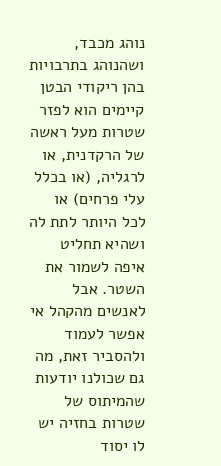נוהג מכבד, ושהנוהג בתרבויות בהן ריקודי הבטן קיימים הוא לפזר שטרות מעל ראשה של הרקדנית, או לרגליה, (או בכלל עלי פרחים) או לכל היותר לתת לה ושהיא תחליט איפה לשמור את השטר. אבל לאנשים מהקהל אי אפשר לעמוד ולהסביר זאת, מה גם שכולנו יודעות שהמיתוס של שטרות בחזיה יש לו יסוד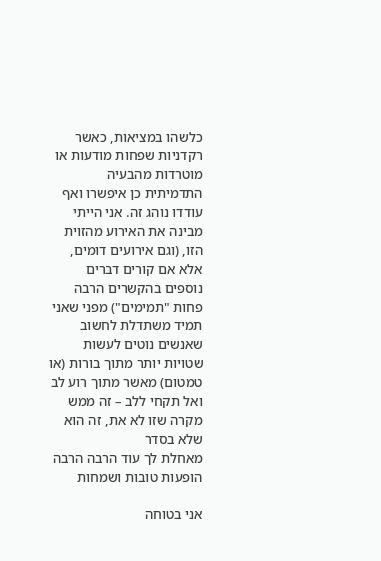כלשהו במציאות, כאשר רקדניות שפחות מודעות או מוטרדות מהבעיה התדמיתית כן איפשרו ואף עודדו נוהג זה. אני הייתי מבינה את האירוע מהזוית הזו, (וגם אירועים דומים, אלא אם קורים דברים נוספים בהקשרים הרבה פחות "תמימים") מפני שאני תמיד משתדלת לחשוב שאנשים נוטים לעשות שטויות יותר מתוך בורות (או טמטום) מאשר מתוך רוע לב ואל תקחי ללב – זה ממש מקרה שזו לא את, זה הוא שלא בסדר
מאחלת לך עוד הרבה הרבה הופעות טובות ושמחות

אני בטוחה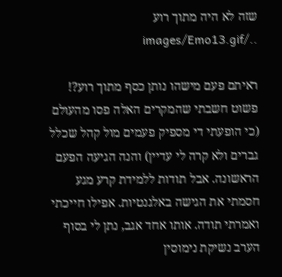שזה לא היה מתוך רוע ../images/Emo13.gif

ראיתם פעם מישהו נותן כסף מתוך רוע?!
פשוט חשבתי שהמקרים האלה פסו מהעולם (כי הופעתי די מספיק פעמים מול קהל שכלל גברים ולא קרה לי עדיין) והנה הגיעה הפעם הראשונה. אבל תודות ללמידת קרע מגע חסמתי את הגישה באלגנטיות. אפילו חייכתי ואמרתי תודה. אותו אחד אגב, נתן לי בסוף הערב נשיקת נימוסין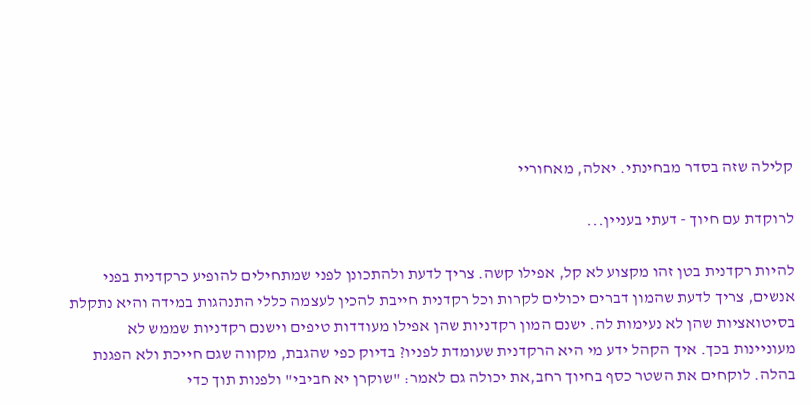קלילה שזה בסדר מבחינתי. יאלה, מאחוריי

לרוקדת עם חיוך - דעתי בעניין...

להיות רקדנית בטן זהו מקצוע לא קל, אפילו קשה. צריך לדעת ולהתכונן לפני שמתחילים להופיע כרקדנית בפני אנשים, צריך לדעת שהמון דברים יכולים לקרות וכל רקדנית חייבת להכין לעצמה כללי התנהגות במידה והיא נתקלת בסיטואציות שהן לא נעימות לה. ישנם המון רקדניות שהן אפילו מעודדות טיפים וישנם רקדניות שממש לא מעוניינות בכך. איך הקהל ידע מי היא הרקדנית שעומדת לפניו? בדיוק כפי שהגבת, מקווה שגם חייכת ולא הפגנת בהלה. לוקחים את השטר כסף בחיוך רחב,את יכולה גם לאמר: "שוקרן יא חביבי" ולפנות תוך כדי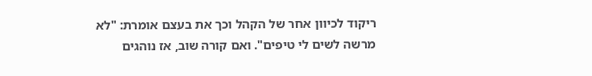ריקוד לכיוון אחר של הקהל וכך את בעצם אומרת: "לא מרשה לשים לי טיפים". ואם קורה שוב, אז נוהגים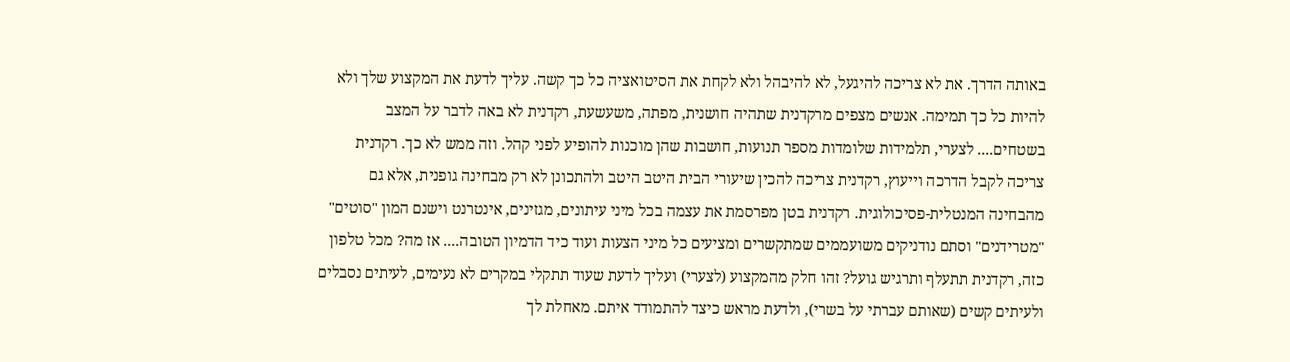באותה הדרך. את לא צריכה להיגעל, לא להיבהל ולא לקחת את הסיטואציה כל כך קשה. עליך לדעת את המקצוע שלך ולא להיות כל כך תמימה. אנשים מצפים מרקדנית שתהיה חושנית, מפתה, משעשעת, רקדנית לא באה לדבר על המצב בשטחים.... לצערי, תלמידות שלומדות מספר תנועות, חושבות שהן מוכנות להופיע לפני קהל. וזה ממש לא כך. רקדנית צריכה לקבל הדרכה וייעוץ, רקדנית צריכה להכין שיעורי הבית היטב היטב ולהתכונן לא רק מבחינה גופנית, אלא גם מהבחינה המנטלית-פסיכולוגית. רקדנית בטן מפרסמת את עצמה בכל מיני עיתונים, מגזינים, אינטרנט וישנם המון "סוטים" "מטרידנים" וסתם נודניקים משועממים שמתקשרים ומציעים כל מיני הצעות ועוד כיד הדמיון הטובה.... אז מה? מכל טלפון כזה, רקדנית תתעלף ותרגיש גועל? זהו חלק מהמקצוע (לצערי) ועליך לדעת שעוד תתקלי במקרים לא נעימים, לעיתים נסבלים ולעיתים קשים (שאותם עברתי על בשרי), ולדעת מראש כיצד להתמודד איתם. מאחלת לך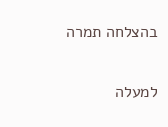בהצלחה תמרה

למעלה